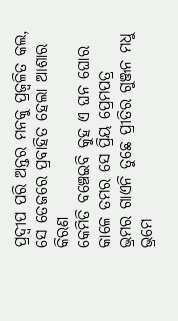ପ୍ରଦ୍ୱୀପ ପରି ଅନ୍ତର ମନକୁ ପ୍ରଜ୍ୱଳିତ କଲ, ସେ ତେଜରେ ପ୍ରବାହିତ ହେଲା ଆଶାର କିରଣ
କେମିତି ବଞ୍ଚେଇବି କୁହ ଏ ଘନ ଘୋର କାଳେ ତମର ସେ ପ୍ରିୟ ପ୍ରେମପତ୍ର
ଭ୍ରମର ଗାଏନି ତୁଛେ ପ୍ରୀତିର ଗୁଞ୍ଜନ ମଧୁ ଭ୍ରମେ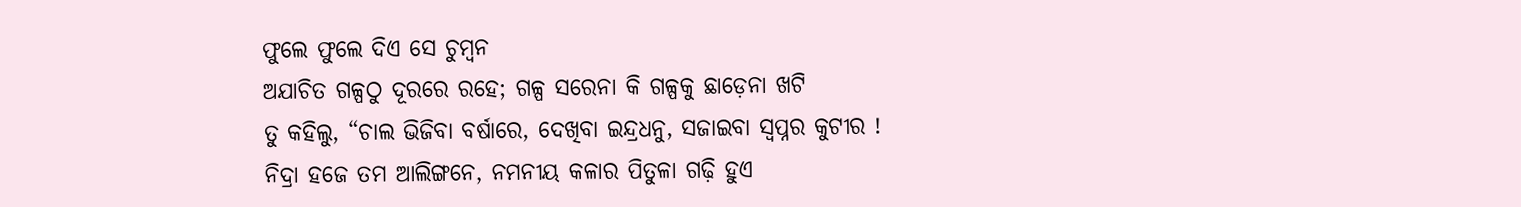ଫୁଲେ ଫୁଲେ ଦିଏ ସେ ଚୁମ୍ବନ
ଅଯାଚିତ ଗଳ୍ପଠୁ ଦୂରରେ ରହେ; ଗଳ୍ପ ସରେନା କି ଗଳ୍ପକୁ ଛାଡ଼େନା ଖଟି
ତୁ କହିଲୁ, “ଚାଲ ଭିଜିବା ବର୍ଷାରେ, ଦେଖିବା ଇନ୍ଦ୍ରଧନୁ, ସଜାଇବା ସ୍ଵପ୍ନର କୁଟୀର !
ନିଦ୍ରା ହଜେ ତମ ଆଲିଙ୍ଗନେ, ନମନୀୟ କଳାର ପିତୁଳା ଗଢ଼ି ହୁଏ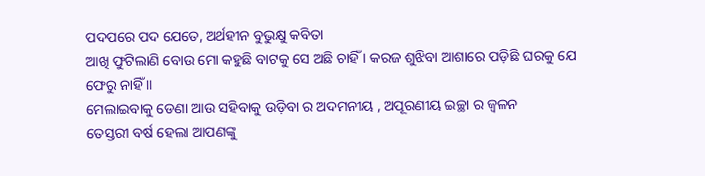ପଦପରେ ପଦ ଯେତେ, ଅର୍ଥହୀନ ବୁଭୁକ୍ଷୁ କବିତା
ଆଖି ଫୁଟିଲାଣି ବୋଉ ମୋ କହୁଛି ବାଟକୁ ସେ ଅଛି ଚାହିଁ । କରଜ ଶୁଝିବା ଆଶାରେ ପଡ଼ିଛି ଘରକୁ ଯେ ଫେରୁ ନାହିଁ ॥
ମେଲାଇବାକୁ ଡେଣା ଆଉ ସହିବାକୁ ଉଡ଼ିବା ର ଅଦମନୀୟ , ଅପୂରଣୀୟ ଇଚ୍ଛା ର ଜ୍ଵଳନ
ତେସ୍ତରୀ ବର୍ଷ ହେଲା ଆପଣଙ୍କୁ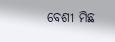ବେଶୀ ମିଛ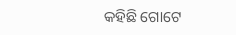କହିଛି ଗୋଟେ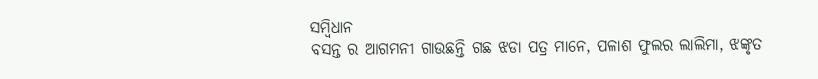ସମ୍ବିଧାନ
ବସନ୍ତ ର ଆଗମନୀ ଗାଉଛନ୍ତି ଗଛ ଝଡା ପତ୍ର ମାନେ, ପଳାଶ ଫୁଲର ଲାଲିମା, ଝଙ୍କୃତ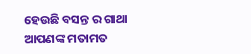ହେଉଛି ବସନ୍ତ ର ଗାଥା
ଆପଣଙ୍କ ମତାମତ